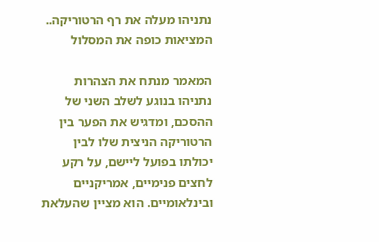נתניהו מעלה את רף הרטוריקה.. המציאות כופה את המסלול

המאמר מנתח את הצהרות נתניהו בנוגע לשלב השני של ההסכם, ומדגיש את הפער בין הרטוריקה הניצית שלו לבין יכולתו בפועל ליישם, על רקע לחצים פנימיים, אמריקניים ובינלאומיים. הוא מציין שהעלאת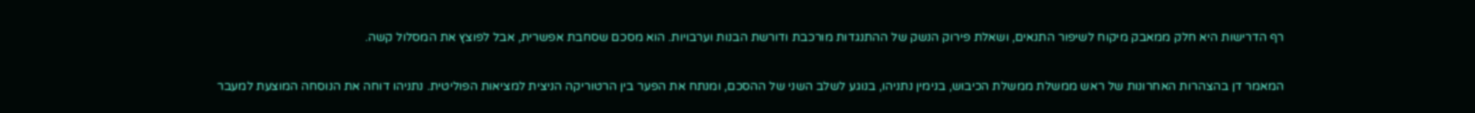רף הדרישות היא חלק ממאבק מיקוח לשיפור התנאים, ושאלת פירוק הנשק של ההתנגדות מורכבת ודורשת הבנות וערבויות. הוא מסכם שסחבת אפשרית, אבל לפוצץ את המסלול קשה.

המאמר דן בהצהרות האחרונות של ראש ממשלת ממשלת הכיבוש, בנימין נתניהו, בנוגע לשלב השני של ההסכם, ומנתח את הפער בין הרטוריקה הניצית למציאות הפוליטית. נתניהו דוחה את הנוסחה המוצעת למעבר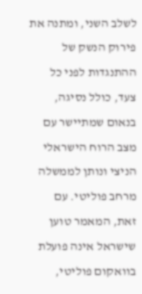לשלב השני, ומתנה את פירוק הנשק של ההתנגדות לפני כל צעד, כולל נסיגה, בנאום שמתיישר עם מצב הרוח הישראלי הניצי ונותן לממשלה מרחב פוליטי. עם זאת, המאמר טוען שישראל אינה פועלת בוואקום פוליטי,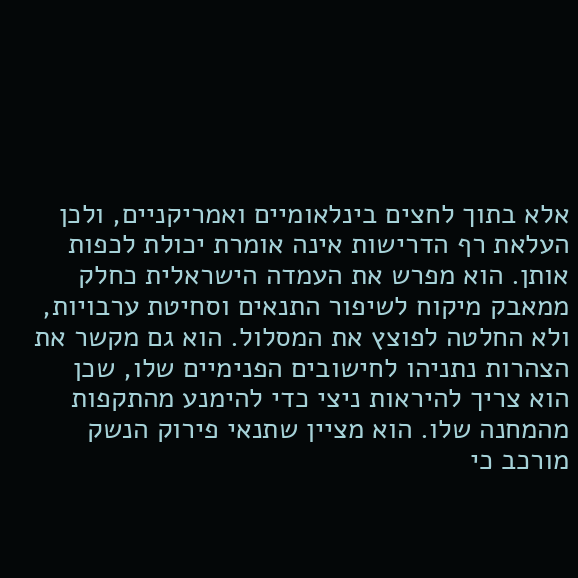אלא בתוך לחצים בינלאומיים ואמריקניים, ולכן העלאת רף הדרישות אינה אומרת יכולת לכפות אותן. הוא מפרש את העמדה הישראלית כחלק ממאבק מיקוח לשיפור התנאים וסחיטת ערבויות, ולא החלטה לפוצץ את המסלול. הוא גם מקשר את הצהרות נתניהו לחישובים הפנימיים שלו, שכן הוא צריך להיראות ניצי כדי להימנע מהתקפות מהמחנה שלו. הוא מציין שתנאי פירוק הנשק מורכב כי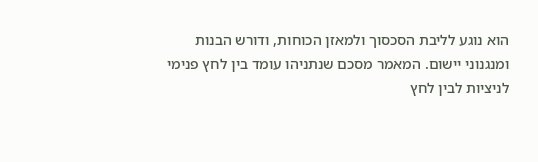הוא נוגע לליבת הסכסוך ולמאזן הכוחות, ודורש הבנות ומנגנוני יישום. המאמר מסכם שנתניהו עומד בין לחץ פנימי לניציות לבין לחץ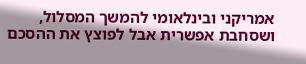אמריקני ובינלאומי להמשך המסלול, ושסחבת אפשרית אבל לפוצץ את ההסכם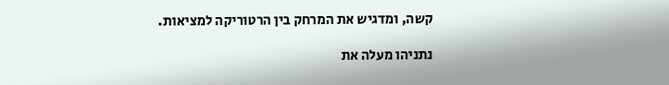קשה, ומדגיש את המרחק בין הרטוריקה למציאות.

נתניהו מעלה את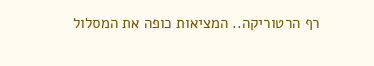רף הרטוריקה.. המציאות כופה את המסלול